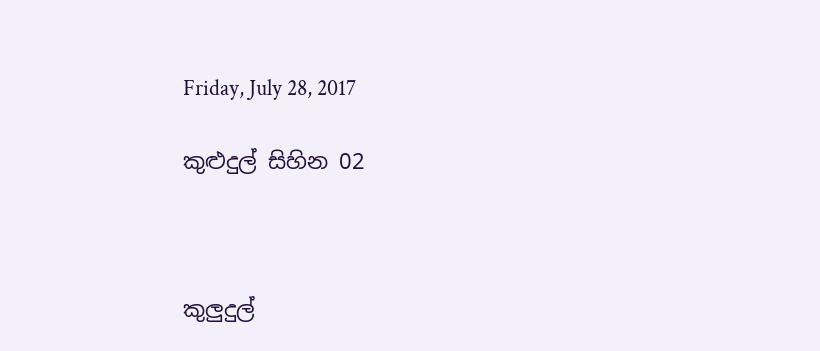Friday, July 28, 2017

කුළුදුල් සිහින 02



කුලුදුල්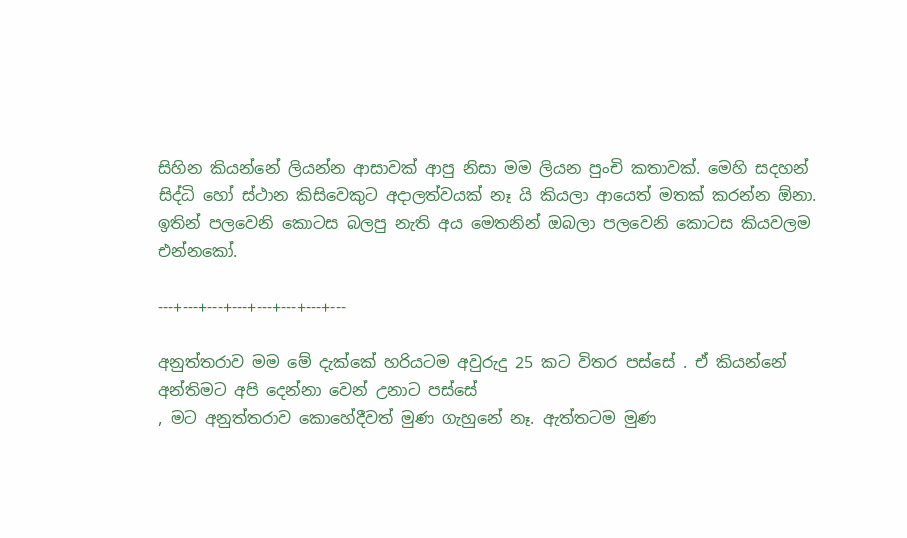සිහින කියන්නේ ලියන්න ආසාවක් ආපු නිසා මම ලියන පුංචි කතාවක්. මෙහි සදහන් සිද්ධි හෝ ස්ථාන කිසිවෙකුට අදාලත්වයක් නෑ යි කියලා ආයෙත් මතක් කරන්න ඕනා. ඉතින් පලවෙනි කොටස බලපු නැති අය මෙතනින් ඔබලා පලවෙනි කොටස කියවලම එන්නකෝ.

---+---+---+---+---+---+---+---

අනුත්තරාව මම මේ දැක්කේ හරියටම අවුරුදු 25 කට විතර පස්සේ . ඒ කියන්නේ  අන්තිමට අපි දෙන්නා වෙන් උනාට පස්සේ
, මට අනුත්තරාව කොහේදීවත් මුණ ගැහුනේ නෑ. ඇත්තටම මුණ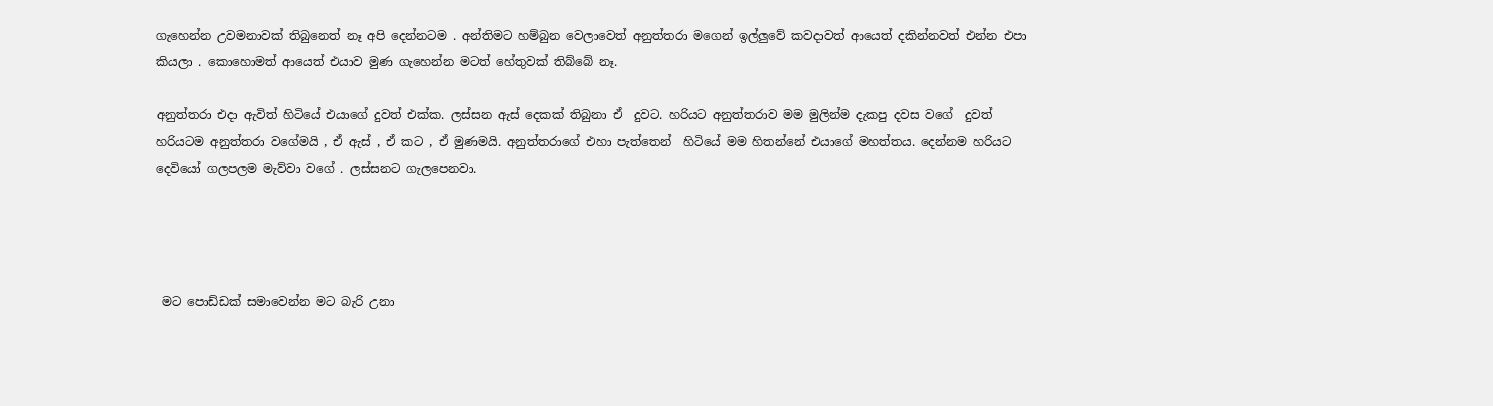ගැහෙන්න උවමනාවක් තිබුනෙත් නෑ අපි දෙන්නටම . අන්තිමට හම්බුන වෙලාවෙත් අනුත්තරා මගෙන් ඉල්ලුවේ කවදාවත් ආයෙත් දකින්නවත් එන්න එපා කියලා . කොහොමත් ආයෙත් එයාව මුණ ගැහෙන්න මටත් හේතුවක් තිබ්බේ නෑ.

අනුත්තරා එදා ඇවිත් හිටියේ එයාගේ දුවත් එක්ක. ලස්සන ඇස් දෙකක් තිබුනා ඒ  දුවට. හරියට අනුත්තරාව මම මුලින්ම දැකපු දවස වගේ  දුවත් හරියටම අනුත්තරා වගේමයි , ඒ ඇස් , ඒ කට , ඒ මුණමයි. අනුත්තරාගේ එහා පැත්තෙන්  හිටියේ මම හිතන්නේ එයාගේ මහත්තය. දෙන්නම හරියට දෙවියෝ ගලපලම මැව්වා වගේ . ලස්සනට ගැලපෙනවා.




 මට පොඩ්ඩක් සමාවෙන්න මට බැරි උනා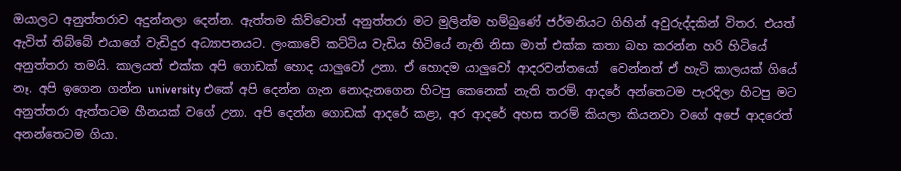ඔයාලට අනුත්තරාව අදුන්නලා දෙන්න. ඇත්තම කිව්වොත් අනුත්තරා මට මුලින්ම හම්බුණේ ජර්මනියට ගිහින් අවුරුද්දකින් විතර. එයත් ඇවිත් තිබ්බේ එයාගේ වැඩිදුර අධ්‍යාපනයට. ලංකාවේ කට්ටිය වැඩිය හිටියේ නැති නිසා මාත් එක්ක කතා බහ කරන්න හරි හිටියේ අනුත්තරා තමයි. කාලයත් එක්ක අපි ගොඩක් හොද යාලුවෝ උනා. ඒ හොදම යාලුවෝ ආදරවන්තයෝ  වෙන්නත් ඒ හැටි කාලයක් ගියේ නෑ. අපි ඉගෙන ගන්න university එකේ අපි දෙන්න ගැන නොදැනගෙන හිටපු කෙනෙක් නැති තරම්. ආදරේ අන්තෙටම පැරදිලා හිටපු මට අනුත්තරා ඇත්තටම හීනයක් වගේ උනා. අපි දෙන්න ගොඩක් ආදරේ කළා, අර ආදරේ අහස තරම් කියලා කියනවා වගේ අපේ ආදරෙත් අනන්තෙටම ගියා.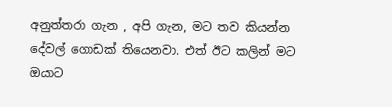අනුත්තරා ගැන , අපි ගැන, මට තව කියන්න දේවල් ගොඩක් තියෙනවා. එත් ඊට කලින් මට ඔයාට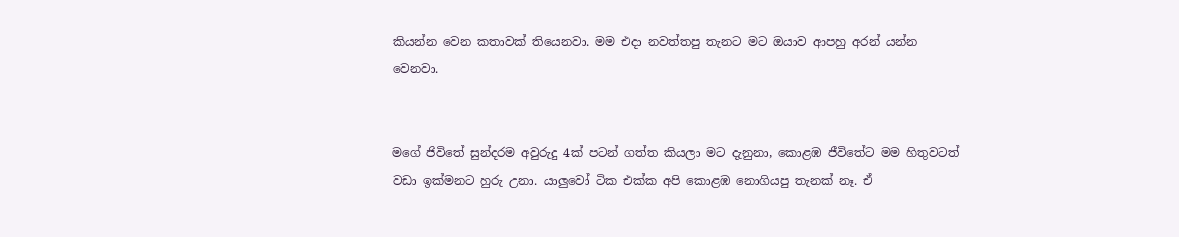කියන්න වෙන කතාවක් තියෙනවා. මම එදා නවත්තපු තැනට මට ඔයාව ආපහු අරන් යන්න වෙනවා.


මගේ ජිවිතේ සුන්දරම අවුරුදු 4ක් පටන් ගත්ත කියලා මට දැනුනා, කොළඹ ජීවිතේට මම හිතුවටත් වඩා ඉක්මනට හුරු උනා. යාලුවෝ ටික එක්ක අපි කොළඹ නොගියපු තැනක් නෑ. ඒ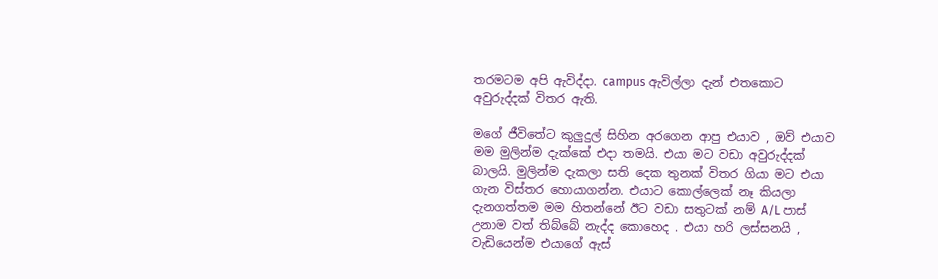තරමටම අපි ඇවිද්දා. campus ඇවිල්ලා දැන් එතකොට අවුරුද්දක් විතර ඇති.

මගේ ජීවිතේට කුලුදුල් සිහින අරගෙන ආපු එයාව , ඔව් එයාව මම මුලින්ම දැක්කේ එදා තමයි. එයා මට වඩා අවුරුද්දක් බාලයි. මුලින්ම දැකලා සති දෙක තුනක් විතර ගියා මට එයා ගැන විස්තර හොයාගන්න. එයාට කොල්ලෙක් නෑ කියලා දැනගත්තම මම හිතන්නේ ඊට වඩා සතුටක් නම් A/L පාස් උනාම වත් තිබ්බේ නැද්ද කොහෙද . එයා හරි ලස්සනයි , වැඩියෙන්ම එයාගේ ඇස්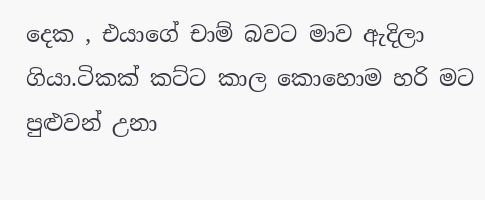දෙක , එයාගේ චාම් බවට මාව ඇදිලා ගියා.ටිකක් කට්ට කාල කොහොම හරි මට පුළුවන් උනා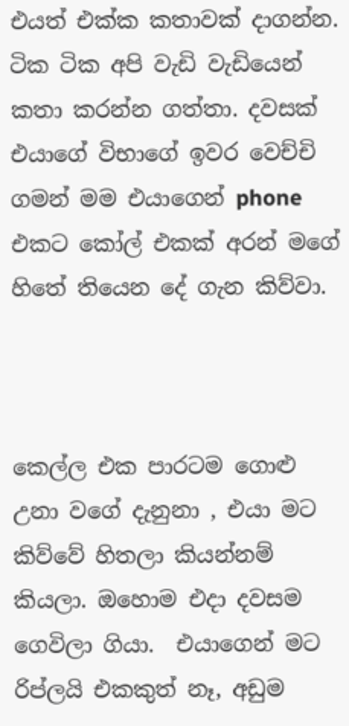එයත් එක්ක කතාවක් දාගන්න. ටික ටික අපි වැඩි වැඩියෙන් කතා කරන්න ගත්තා. දවසක් එයාගේ විභාගේ ඉවර වෙච්චි ගමන් මම එයාගෙන් phone එකට කෝල් එකක් අරන් මගේ හිතේ තියෙන දේ ගැන කිව්වා.



කෙල්ල එක පාරටම ගොළු උනා වගේ දැනුනා , එයා මට කිව්වේ හිතලා කියන්නම් කියලා. ඔහොම එදා දවසම ගෙවිලා ගියා.  එයාගෙන් මට රිප්ලයි එකකුත් නෑ, අඩුම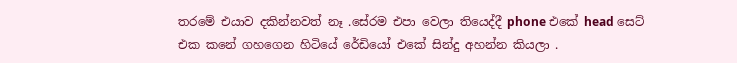තරමේ එයාව දකින්නවත් නෑ .සේරම එපා වෙලා තියෙද්දී phone එකේ head සෙට් එක කනේ ගහගෙන හිටියේ රේඩියෝ එකේ සින්දු අහන්න කියලා .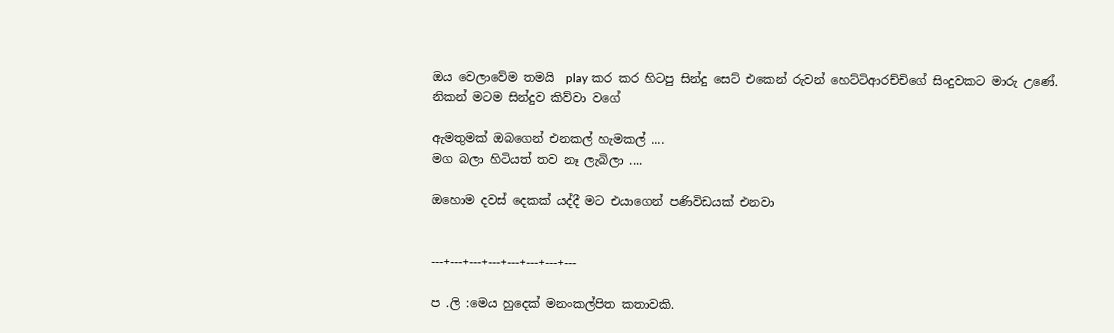ඔය වෙලාවේම තමයි  play කර කර හිටපු සින්දු සෙට් එකෙන් රුවන් හෙට්ටිආරච්චිගේ සිංදුවකට මාරු උණේ. නිකන් මටම සින්දුව කිව්වා වගේ

ඇමතුමක් ඔබගෙන් එනකල් හැමකල් ....
මග බලා හිටියත් තව නෑ ලැබිලා ....

ඔහොම දවස් දෙකක් යද්දී මට එයාගෙන් පණිවිඩයක් එනවා


---+---+---+---+---+---+---+---

ප .ලි :මෙය හුදෙක් මනංකල්පිත කතාවකි.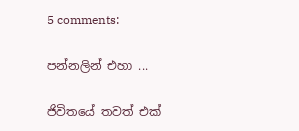5 comments:

පන්නලින් එහා ...

ජිවිතයේ තවත් එක්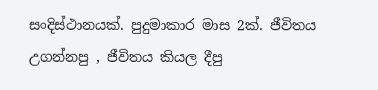සංදිස්ථානයක්. පුදුමාකාර මාස 2ක්. ජීවිතය උගන්නපු , ජීවිතය කියල දීපු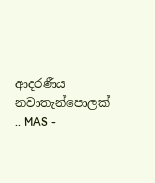ආදරණීය නවාතැන්පොලක් .. MAS -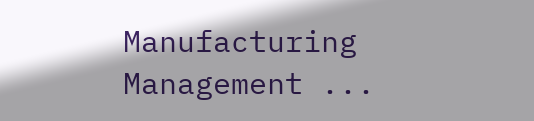Manufacturing Management ...